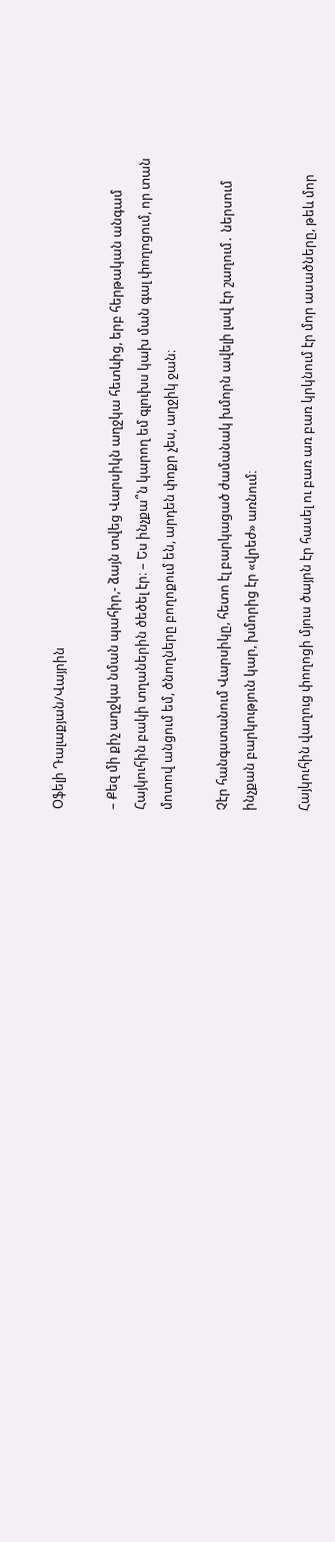Օֆելի Դալաքյան/Վայրին

– Քեզ մի քիչ աղջկա նման պահիր,- ձայն տվեց Վարսիկն աղջկա հետևից, երբ հերթական անգամ Հայկուհին բակի տղաներին ծեծել էր։ – Ես ինչքա՞ն կարող եմ գլուխս կախ ման գալ փողոցում, որ տան մոտով անցում եմ, ծնողները բողոքում են, արդեն փոքր չես, աղջիկ ջան։

Չէր հանգստանում Վարսիկը, հետո էլ բարկացած ժամանակ խմորն ավելի լավ էր շաղում․ ներսում ինչքան բարկություն կար, խմորից էր «վրեժ» առնում։

Հայկուհին վաղուց փողոցի մյուս ծայրն էր հասել ու բառ առ բառ կրկնում էր մոր ասածները, թեև մոր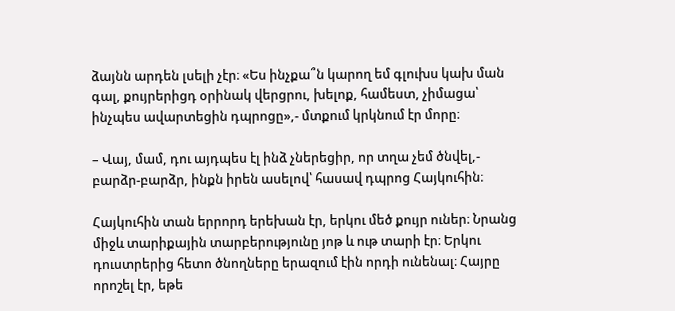ձայնն արդեն լսելի չէր։ «Ես ինչքա՞ն կարող եմ գլուխս կախ ման գալ, քույրերիցդ օրինակ վերցրու, խելոք, համեստ, չիմացա՝ ինչպես ավարտեցին դպրոցը»,- մտքում կրկնում էր մորը։

– Վայ, մամ, դու այդպես էլ ինձ չներեցիր, որ տղա չեմ ծնվել,- բարձր-բարձր, ինքն իրեն ասելով՝ հասավ դպրոց Հայկուհին։

Հայկուհին տան երրորդ երեխան էր, երկու մեծ քույր ուներ։ Նրանց միջև տարիքային տարբերությունը յոթ և ութ տարի էր։ Երկու դուստրերից հետո ծնողները երազում էին որդի ունենալ։ Հայրը որոշել էր, եթե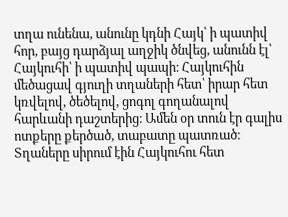տղա ունենա, անունը կդնի Հայկ՝ ի պատիվ հոր, բայց դարձյալ աղջիկ ծնվեց, անունն էլ՝ Հայկուհի՝ ի պատիվ պապի։ Հայկուհին մեծացավ գյուղի տղաների հետ՝ իրար հետ կռվելով, ծեծելով, ցոգոլ գողանալով հարևանի դաշտերից։ Ամեն օր տուն էր գալիս ոտքերը քերծած, տաբատը պատռած։ Տղաները սիրում էին Հայկուհու հետ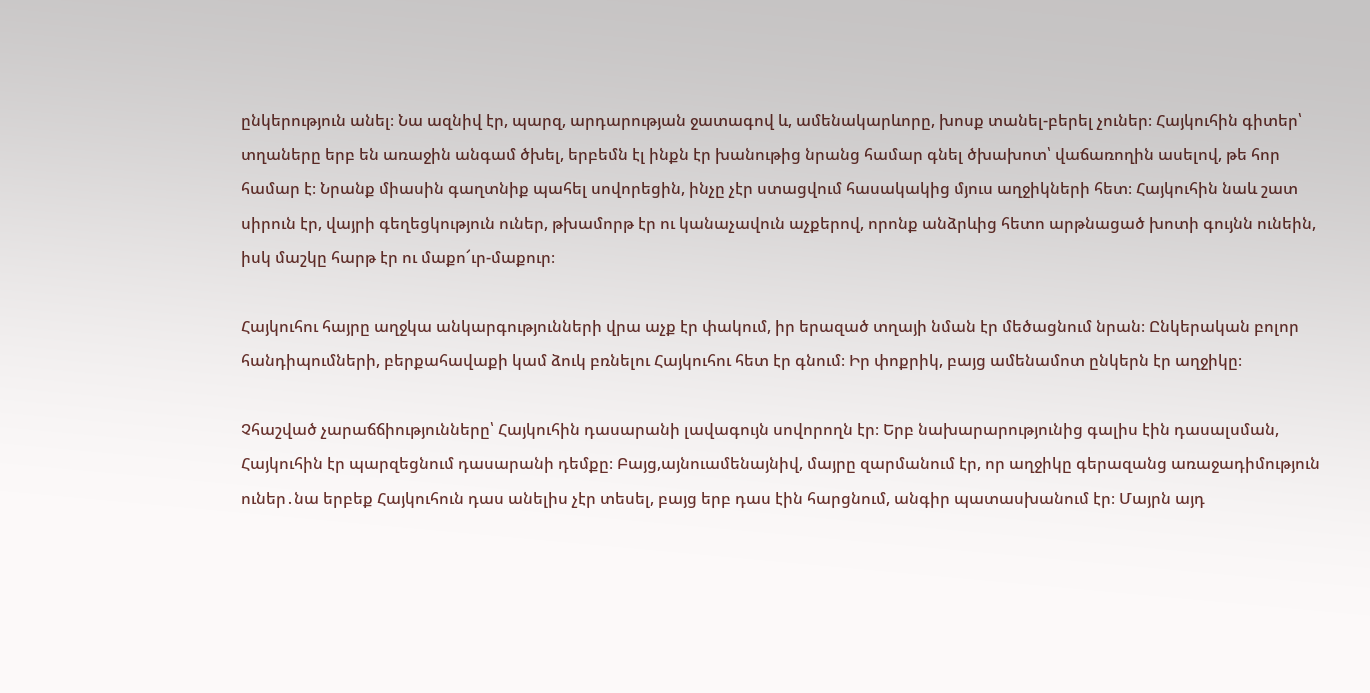ընկերություն անել։ Նա ազնիվ էր, պարզ, արդարության ջատագով և, ամենակարևորը, խոսք տանել-բերել չուներ։ Հայկուհին գիտեր՝ տղաները երբ են առաջին անգամ ծխել, երբեմն էլ ինքն էր խանութից նրանց համար գնել ծխախոտ՝ վաճառողին ասելով, թե հոր համար է։ Նրանք միասին գաղտնիք պահել սովորեցին, ինչը չէր ստացվում հասակակից մյուս աղջիկների հետ։ Հայկուհին նաև շատ սիրուն էր, վայրի գեղեցկություն ուներ, թխամորթ էր ու կանաչավուն աչքերով, որոնք անձրևից հետո արթնացած խոտի գույնն ունեին, իսկ մաշկը հարթ էր ու մաքո՜ւր-մաքուր։

Հայկուհու հայրը աղջկա անկարգությունների վրա աչք էր փակում, իր երազած տղայի նման էր մեծացնում նրան։ Ընկերական բոլոր հանդիպումների, բերքահավաքի կամ ձուկ բռնելու Հայկուհու հետ էր գնում։ Իր փոքրիկ, բայց ամենամոտ ընկերն էր աղջիկը։

Չհաշված չարաճճիությունները՝ Հայկուհին դասարանի լավագույն սովորողն էր։ Երբ նախարարությունից գալիս էին դասալսման, Հայկուհին էր պարզեցնում դասարանի դեմքը։ Բայց,այնուամենայնիվ, մայրը զարմանում էր, որ աղջիկը գերազանց առաջադիմություն ուներ․նա երբեք Հայկուհուն դաս անելիս չէր տեսել, բայց երբ դաս էին հարցնում, անգիր պատասխանում էր։ Մայրն այդ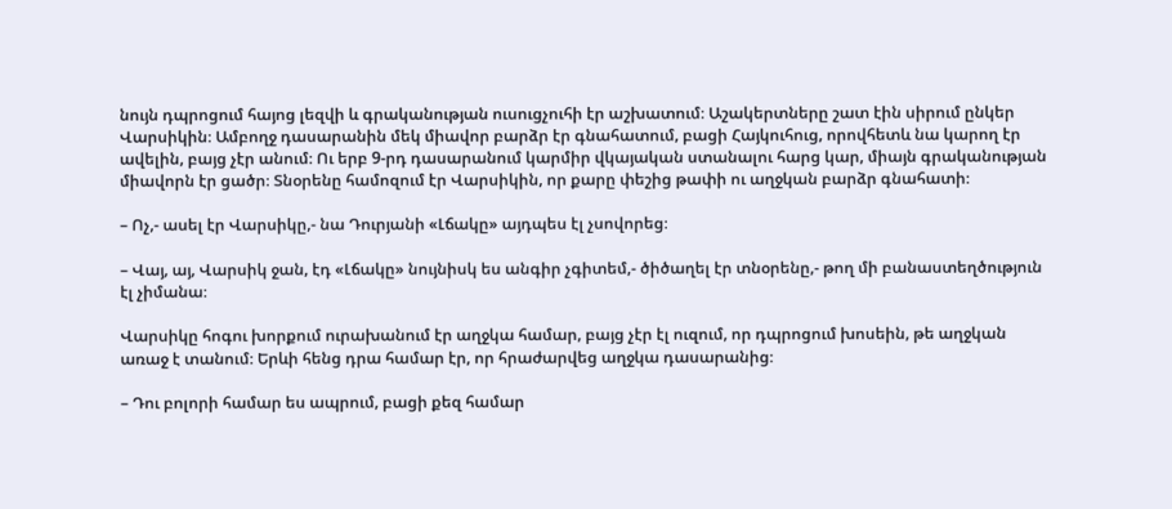նույն դպրոցում հայոց լեզվի և գրականության ուսուցչուհի էր աշխատում։ Աշակերտները շատ էին սիրում ընկեր Վարսիկին։ Ամբողջ դասարանին մեկ միավոր բարձր էր գնահատում, բացի Հայկուհուց, որովհետև նա կարող էր ավելին, բայց չէր անում։ Ու երբ 9-րդ դասարանում կարմիր վկայական ստանալու հարց կար, միայն գրականության միավորն էր ցածր։ Տնօրենը համոզում էր Վարսիկին, որ քարը փեշից թափի ու աղջկան բարձր գնահատի։

– Ոչ,- ասել էր Վարսիկը,- նա Դուրյանի «Լճակը» այդպես էլ չսովորեց։

– Վայ, այ, Վարսիկ ջան, էդ «Լճակը» նույնիսկ ես անգիր չգիտեմ,- ծիծաղել էր տնօրենը,- թող մի բանաստեղծություն էլ չիմանա։

Վարսիկը հոգու խորքում ուրախանում էր աղջկա համար, բայց չէր էլ ուզում, որ դպրոցում խոսեին, թե աղջկան առաջ է տանում։ Երևի հենց դրա համար էր, որ հրաժարվեց աղջկա դասարանից։

– Դու բոլորի համար ես ապրում, բացի քեզ համար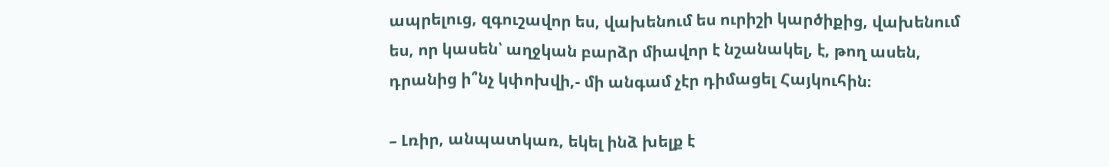ապրելուց, զգուշավոր ես, վախենում ես ուրիշի կարծիքից, վախենում ես, որ կասեն՝ աղջկան բարձր միավոր է նշանակել, է, թող ասեն, դրանից ի՞նչ կփոխվի,- մի անգամ չէր դիմացել Հայկուհին։

– Լռիր, անպատկառ, եկել ինձ խելք է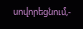սովորեցնում,-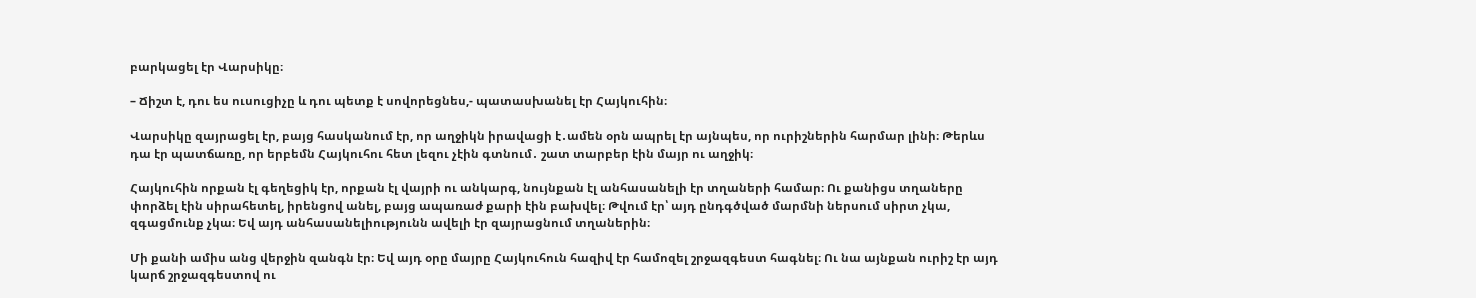բարկացել էր Վարսիկը։

– Ճիշտ է, դու ես ուսուցիչը և դու պետք է սովորեցնես,- պատասխանել էր Հայկուհին։

Վարսիկը զայրացել էր, բայց հասկանում էր, որ աղջիկն իրավացի է․ամեն օրն ապրել էր այնպես, որ ուրիշներին հարմար լինի։ Թերևս դա էր պատճառը, որ երբեմն Հայկուհու հետ լեզու չէին գտնում․ շատ տարբեր էին մայր ու աղջիկ։

Հայկուհին որքան էլ գեղեցիկ էր, որքան էլ վայրի ու անկարգ, նույնքան էլ անհասանելի էր տղաների համար։ Ու քանիցս տղաները փորձել էին սիրահետել, իրենցով անել, բայց ապառաժ քարի էին բախվել։ Թվում էր՝ այդ ընդգծված մարմնի ներսում սիրտ չկա, զգացմունք չկա։ Եվ այդ անհասանելիությունն ավելի էր զայրացնում տղաներին։

Մի քանի ամիս անց վերջին զանգն էր։ Եվ այդ օրը մայրը Հայկուհուն հազիվ էր համոզել շրջազգեստ հագնել։ Ու նա այնքան ուրիշ էր այդ կարճ շրջազգեստով ու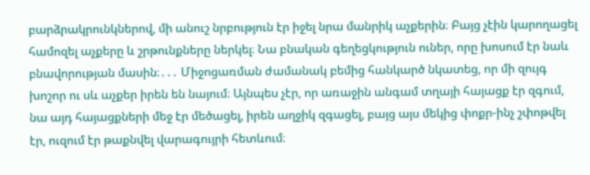բարձրակրունկներով, մի անուշ նրբություն էր իջել նրա մանրիկ աչքերին։ Բայց չէին կարողացել համոզել աչքերը և շրթունքները ներկել։ Նա բնական գեղեցկություն ուներ, որը խոսում էր նաև բնավորության մասին։․․․ Միջոցառման ժամանակ բեմից հանկարծ նկատեց, որ մի զույգ խոշոր ու սև աչքեր իրեն են նայում։ Այնպես չէր, որ առաջին անգամ տղայի հայացք էր զգում, նա այդ հայացքների մեջ էր մեծացել, իրեն աղջիկ զգացել, բայց այս մեկից փոքր-ինչ շփոթվել էր, ուզում էր թաքնվել վարագույրի հետևում։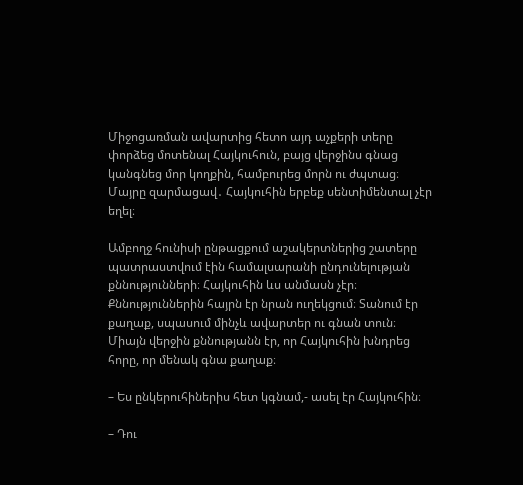Միջոցառման ավարտից հետո այդ աչքերի տերը փորձեց մոտենալ Հայկուհուն, բայց վերջինս գնաց կանգնեց մոր կողքին, համբուրեց մորն ու ժպտաց։ Մայրը զարմացավ․ Հայկուհին երբեք սենտիմենտալ չէր եղել։

Ամբողջ հունիսի ընթացքում աշակերտներից շատերը պատրաստվում էին համալսարանի ընդունելության քննությունների։ Հայկուհին ևս անմասն չէր։ Քննություններին հայրն էր նրան ուղեկցում։ Տանում էր քաղաք, սպասում մինչև ավարտեր ու գնան տուն։ Միայն վերջին քննությանն էր, որ Հայկուհին խնդրեց հորը, որ մենակ գնա քաղաք։

– Ես ընկերուհիներիս հետ կգնամ,- ասել էր Հայկուհին։

– Դու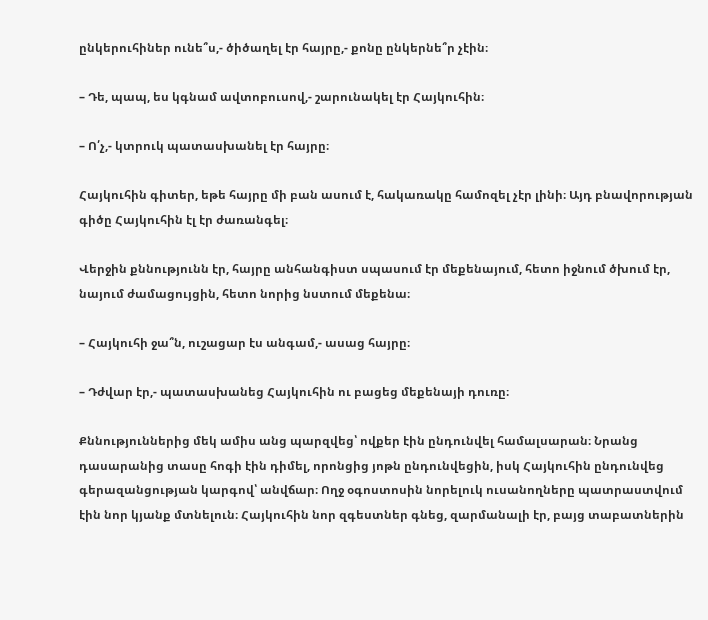ընկերուհիներ ունե՞ս,- ծիծաղել էր հայրը,- քոնը ընկերնե՞ր չէին։

– Դե, պապ, ես կգնամ ավտոբուսով,- շարունակել էր Հայկուհին։

– Ո՛չ,- կտրուկ պատասխանել էր հայրը։

Հայկուհին գիտեր, եթե հայրը մի բան ասում է, հակառակը համոզել չէր լինի։ Այդ բնավորության գիծը Հայկուհին էլ էր ժառանգել։

Վերջին քննությունն էր, հայրը անհանգիստ սպասում էր մեքենայում, հետո իջնում ծխում էր, նայում ժամացույցին, հետո նորից նստում մեքենա։

– Հայկուհի ջա՞ն, ուշացար էս անգամ,- ասաց հայրը։

– Դժվար էր,- պատասխանեց Հայկուհին ու բացեց մեքենայի դուռը։

Քննություններից մեկ ամիս անց պարզվեց՝ ովքեր էին ընդունվել համալսարան։ Նրանց դասարանից տասը հոգի էին դիմել, որոնցից յոթն ընդունվեցին, իսկ Հայկուհին ընդունվեց գերազանցության կարգով՝ անվճար։ Ողջ օգոստոսին նորելուկ ուսանողները պատրաստվում էին նոր կյանք մտնելուն։ Հայկուհին նոր զգեստներ գնեց, զարմանալի էր, բայց տաբատներին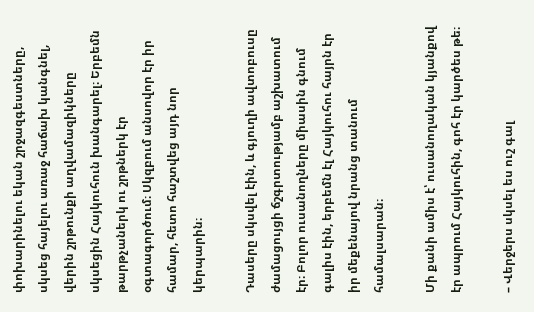փոխարինելու եկան շրջազգեստները, սկսեց հայելու առաջ հաճախ կանգնել, վերին շրթունքի աղվամազիկները սկսեցին Հայկուհուն խանգարել։ Երբեմն թարթչաներկ ու շրթներկ էր օգտագործում։ Սկզբում անսովոր էր իր համար, հետո հաշտվեց այդ նոր կերպարին։

Դասերը սկսվել էին, և գյուղի ավտոբուսը ժամացույցի ճշգրտությամբ աշխատում էր։ Բոլոր ուսանողները միասին գնում գալիս էին, երբեմն էլ Հայկուհու հայրն էր իր մեքենայով նրանց տանում համալսարան։

Մի քանի ամիս է՝ ուսանողական կյանքով էր ապրում Հայկուհին, գոհ էր կարծես թե։

– Վերջերս սկսել ես ուշ գալ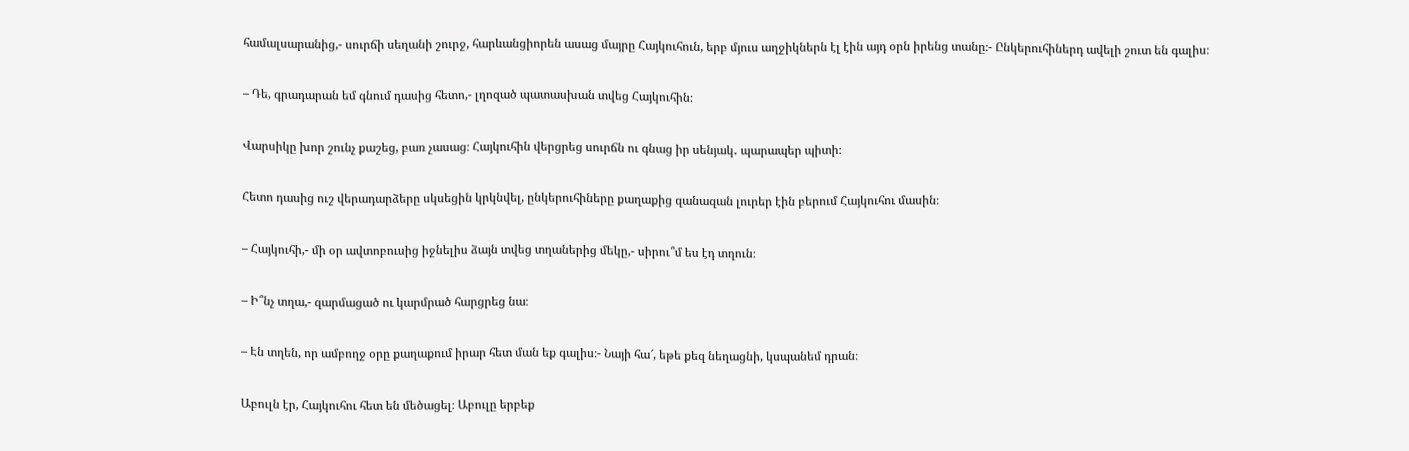համալսարանից,- սուրճի սեղանի շուրջ, հարևանցիորեն ասաց մայրը Հայկուհուն, երբ մյուս աղջիկներն էլ էին այդ օրն իրենց տանը։- Ընկերուհիներդ ավելի շուտ են գալիս։

– Դե, գրադարան եմ գնում դասից հետո,- լղոզած պատասխան տվեց Հայկուհին։

Վարսիկը խոր շունչ քաշեց, բառ չասաց։ Հայկուհին վերցրեց սուրճն ու գնաց իր սենյակ․ պարապեր պիտի։

Հետո դասից ուշ վերադարձերը սկսեցին կրկնվել, ընկերուհիները քաղաքից զանազան լուրեր էին բերում Հայկուհու մասին։

– Հայկուհի,- մի օր ավտոբուսից իջնելիս ձայն տվեց տղաներից մեկը,- սիրու՞մ ես էդ տղուն։

– Ի՞նչ տղա,- զարմացած ու կարմրած հարցրեց նա։

– Էն տղեն, որ ամբողջ օրը քաղաքում իրար հետ ման եք գալիս։- Նայի հա՜, եթե քեզ նեղացնի, կսպանեմ դրան։

Աբուլն էր, Հայկուհու հետ են մեծացել։ Աբուլը երբեք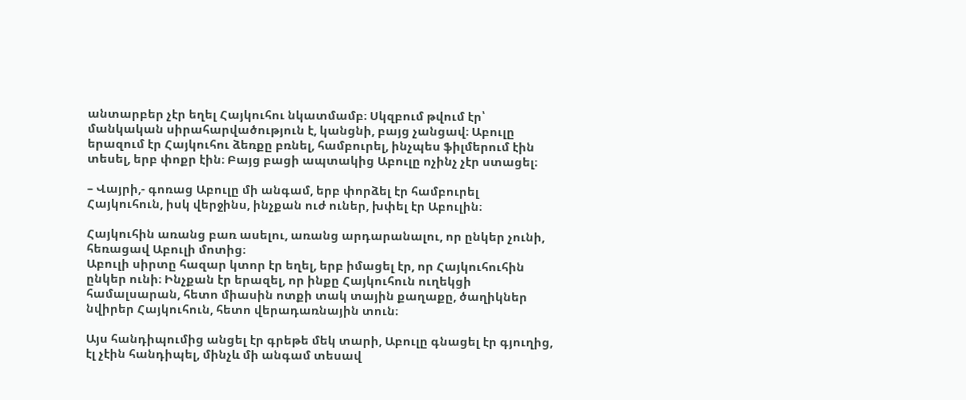անտարբեր չէր եղել Հայկուհու նկատմամբ։ Սկզբում թվում էր՝ մանկական սիրահարվածություն է, կանցնի, բայց չանցավ։ Աբուլը երազում էր Հայկուհու ձեռքը բռնել, համբուրել, ինչպես ֆիլմերում էին տեսել, երբ փոքր էին։ Բայց բացի ապտակից Աբուլը ոչինչ չէր ստացել։

– Վայրի,- գոռաց Աբուլը մի անգամ, երբ փորձել էր համբուրել Հայկուհուն, իսկ վերջինս, ինչքան ուժ ուներ, խփել էր Աբուլին։

Հայկուհին առանց բառ ասելու, առանց արդարանալու, որ ընկեր չունի, հեռացավ Աբուլի մոտից։
Աբուլի սիրտը հազար կտոր էր եղել, երբ իմացել էր, որ Հայկուհուհին ընկեր ունի։ Ինչքան էր երազել, որ ինքը Հայկուհուն ուղեկցի համալսարան, հետո միասին ոտքի տակ տային քաղաքը, ծաղիկներ նվիրեր Հայկուհուն, հետո վերադառնային տուն։

Այս հանդիպումից անցել էր գրեթե մեկ տարի, Աբուլը գնացել էր գյուղից, էլ չէին հանդիպել, մինչև մի անգամ տեսավ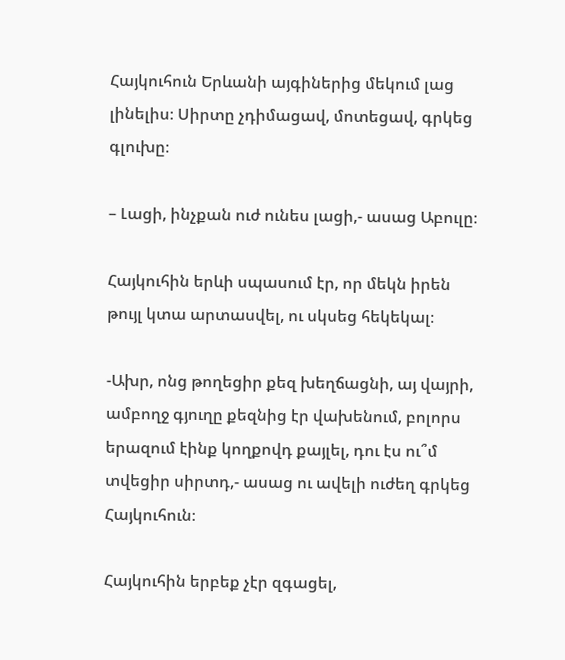Հայկուհուն Երևանի այգիներից մեկում լաց լինելիս։ Սիրտը չդիմացավ, մոտեցավ, գրկեց գլուխը։

– Լացի, ինչքան ուժ ունես լացի,- ասաց Աբուլը։

Հայկուհին երևի սպասում էր, որ մեկն իրեն թույլ կտա արտասվել, ու սկսեց հեկեկալ։

-Ախր, ոնց թողեցիր քեզ խեղճացնի, այ վայրի, ամբողջ գյուղը քեզնից էր վախենում, բոլորս երազում էինք կողքովդ քայլել, դու էս ու՞մ տվեցիր սիրտդ,- ասաց ու ավելի ուժեղ գրկեց Հայկուհուն։

Հայկուհին երբեք չէր զգացել,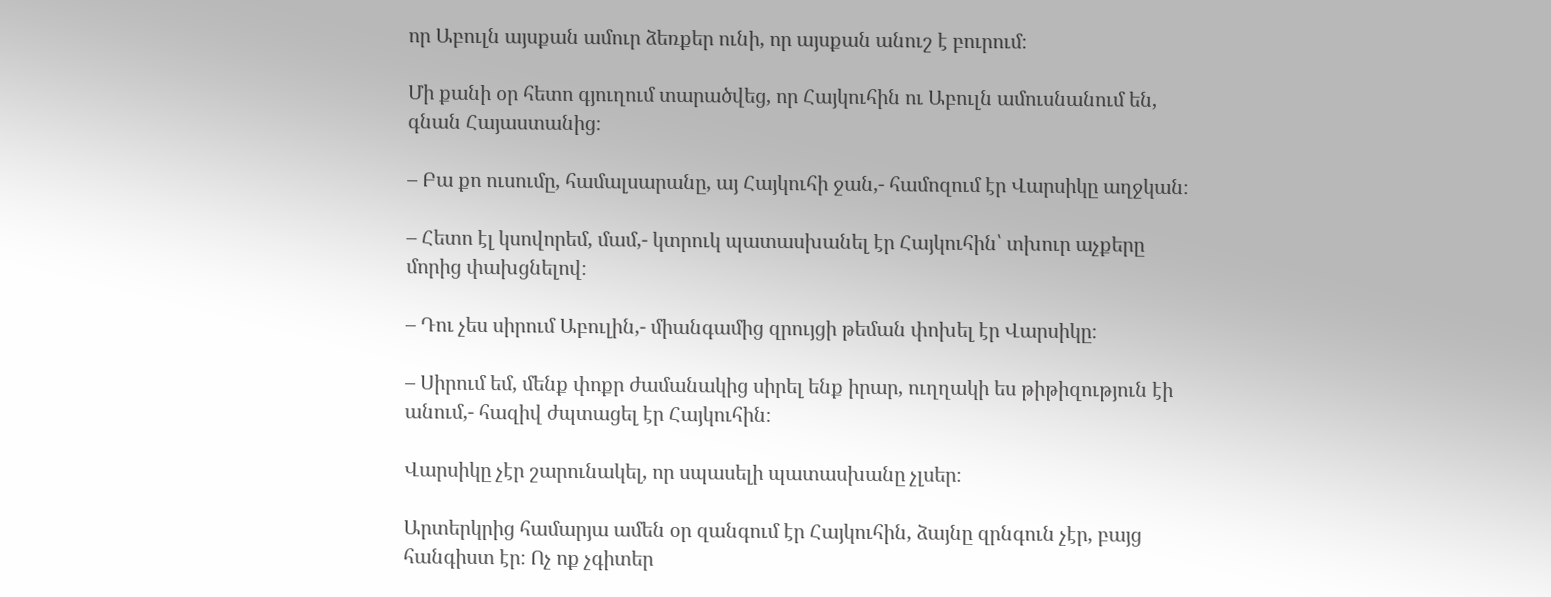որ Աբուլն այսքան ամուր ձեռքեր ունի, որ այսքան անուշ է բուրում։

Մի քանի օր հետո գյուղում տարածվեց, որ Հայկուհին ու Աբուլն ամուսնանում են, գնան Հայաստանից։

– Բա քո ուսումը, համալսարանը, այ Հայկուհի ջան,- համոզում էր Վարսիկը աղջկան։

– Հետո էլ կսովորեմ, մամ,- կտրուկ պատասխանել էր Հայկուհին՝ տխուր աչքերը մորից փախցնելով։

– Դու չես սիրում Աբուլին,- միանգամից զրույցի թեման փոխել էր Վարսիկը։

– Սիրում եմ, մենք փոքր ժամանակից սիրել ենք իրար, ուղղակի ես թիթիզություն էի անում,- հազիվ ժպտացել էր Հայկուհին։

Վարսիկը չէր շարունակել, որ սպասելի պատասխանը չլսեր։

Արտերկրից համարյա ամեն օր զանգում էր Հայկուհին, ձայնը զրնգուն չէր, բայց հանգիստ էր։ Ոչ ոք չգիտեր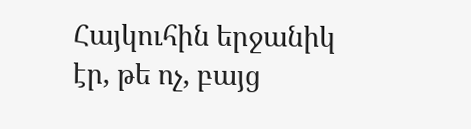Հայկուհին երջանիկ էր, թե ոչ, բայց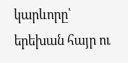կարևորը՝ երեխան հայր ու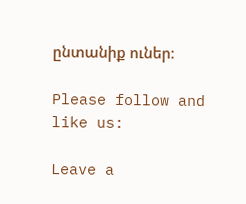ընտանիք ուներ։

Please follow and like us:

Leave a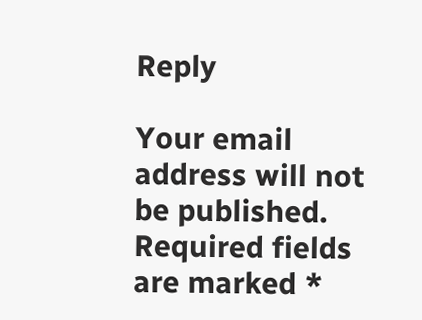Reply

Your email address will not be published. Required fields are marked *